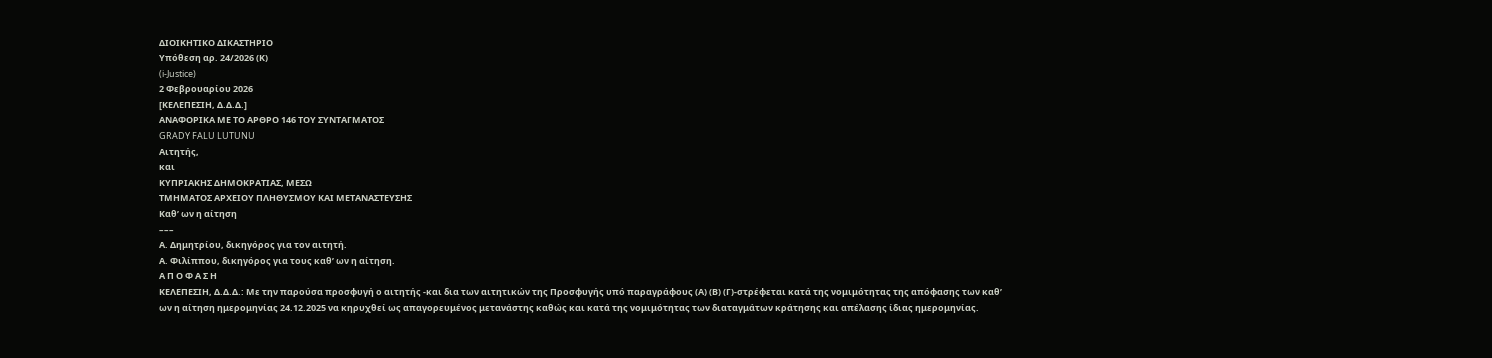ΔΙΟΙΚΗΤΙΚΟ ΔΙΚΑΣΤΗΡΙΟ
Υπόθεση αρ. 24/2026 (Κ)
(i-Justice)
2 Φεβρουαρίου 2026
[ΚΕΛΕΠΕΣΙΗ, Δ.Δ.Δ.]
ΑΝΑΦΟΡΙΚΑ ΜΕ ΤΟ AΡΘΡΟ 146 ΤΟΥ ΣΥΝΤΑΓΜΑΤΟΣ
GRADY FALU LUTUNU
Αιτητής,
και
ΚΥΠΡΙΑΚΗΣ ΔΗΜΟΚΡΑΤΙΑΣ, ΜΕΣΩ
ΤΜΗΜΑΤΟΣ ΑΡΧΕΙΟΥ ΠΛΗΘΥΣΜΟΥ ΚΑΙ ΜΕΤΑΝΑΣΤΕΥΣΗΣ
Καθ’ ων η αίτηση
–––
Α. Δημητρίου, δικηγόρος για τον αιτητή.
Α. Φιλίππου, δικηγόρος για τους καθ’ ων η αίτηση.
Α Π Ο Φ Α Σ Η
ΚΕΛΕΠΕΣΙΗ, Δ.Δ.Δ.: Με την παρούσα προσφυγή ο αιτητής -και δια των αιτητικών της Προσφυγής υπό παραγράφους (Α) (Β) (Γ)-στρέφεται κατά της νομιμότητας της απόφασης των καθ’ ων η αίτηση ημερομηνίας 24.12.2025 να κηρυχθεί ως απαγορευμένος μετανάστης καθώς και κατά της νομιμότητας των διαταγμάτων κράτησης και απέλασης ίδιας ημερομηνίας.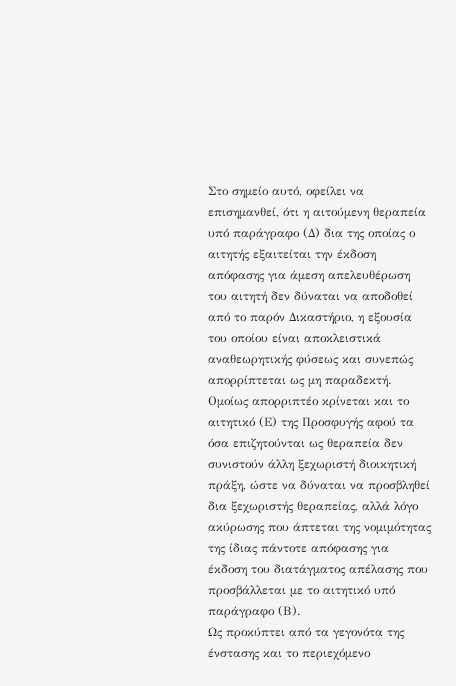Στο σημείο αυτό, οφείλει να επισημανθεί, ότι η αιτούμενη θεραπεία υπό παράγραφο (Δ) δια της οποίας ο αιτητής εξαιτείται την έκδοση απόφασης για άμεση απελευθέρωση του αιτητή δεν δύναται να αποδοθεί από το παρόν Δικαστήριο, η εξουσία του οποίου είναι αποκλειστικά αναθεωρητικής φύσεως και συνεπώς απορρίπτεται ως μη παραδεκτή. Ομοίως απορριπτέο κρίνεται και το αιτητικό (Ε) της Προσφυγής αφού τα όσα επιζητούνται ως θεραπεία δεν συνιστούν άλλη ξεχωριστή διοικητική πράξη, ώστε να δύναται να προσβληθεί δια ξεχωριστής θεραπείας, αλλά λόγο ακύρωσης που άπτεται της νομιμότητας της ίδιας πάντοτε απόφασης για έκδοση του διατάγματος απέλασης που προσβάλλεται με το αιτητικό υπό παράγραφο (Β).
Ως προκύπτει από τα γεγονότα της ένστασης και το περιεχόμενο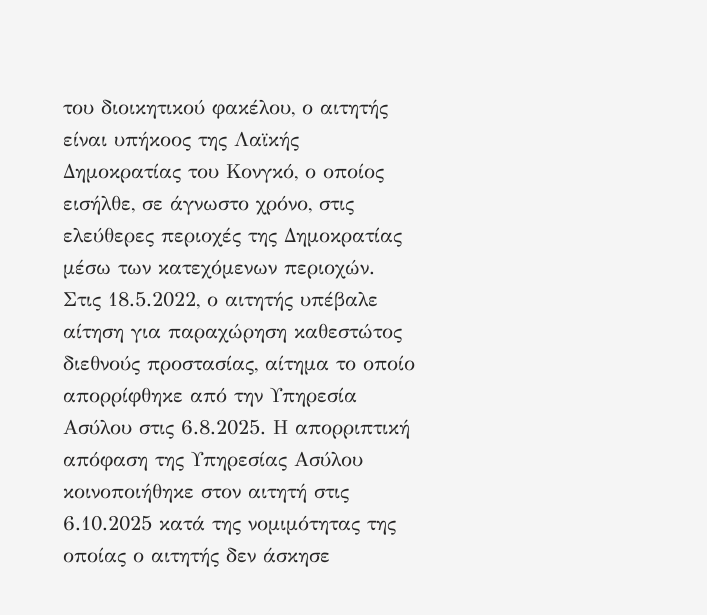του διοικητικού φακέλου, ο αιτητής είναι υπήκοος της Λαϊκής Δημοκρατίας του Κονγκό, ο οποίος εισήλθε, σε άγνωστο χρόνο, στις ελεύθερες περιοχές της Δημοκρατίας μέσω των κατεχόμενων περιοχών.
Στις 18.5.2022, ο αιτητής υπέβαλε αίτηση για παραχώρηση καθεστώτος διεθνούς προστασίας, αίτημα το οποίο απορρίφθηκε από την Υπηρεσία Ασύλου στις 6.8.2025. Η απορριπτική απόφαση της Υπηρεσίας Ασύλου κοινοποιήθηκε στον αιτητή στις 6.10.2025 κατά της νομιμότητας της οποίας ο αιτητής δεν άσκησε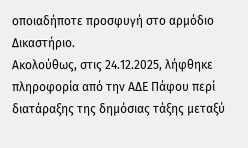οποιαδήποτε προσφυγή στο αρμόδιο Δικαστήριο.
Ακολούθως, στις 24.12.2025, λήφθηκε πληροφορία από την ΑΔΕ Πάφου περί διατάραξης της δημόσιας τάξης μεταξύ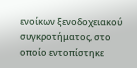ενοίκων ξενοδοχειακού συγκροτήματος, στο οποίο εντοπίστηκε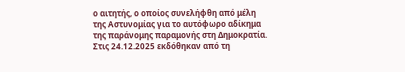ο αιτητής, ο οποίος συνελήφθη από μέλη της Αστυνομίας για το αυτόφωρο αδίκημα της παράνομης παραμονής στη Δημοκρατία. Στις 24.12.2025 εκδόθηκαν από τη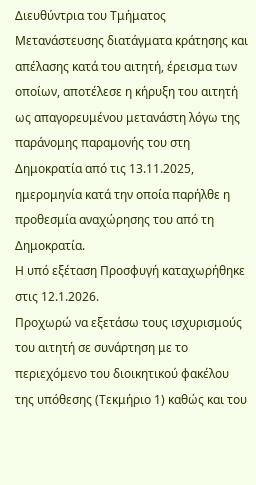Διευθύντρια του Τμήματος Μετανάστευσης διατάγματα κράτησης και απέλασης κατά του αιτητή, έρεισμα των οποίων, αποτέλεσε η κήρυξη του αιτητή ως απαγορευμένου μετανάστη λόγω της παράνομης παραμονής του στη Δημοκρατία από τις 13.11.2025, ημερομηνία κατά την οποία παρήλθε η προθεσμία αναχώρησης του από τη Δημοκρατία.
Η υπό εξέταση Προσφυγή καταχωρήθηκε στις 12.1.2026.
Προχωρώ να εξετάσω τους ισχυρισμούς του αιτητή σε συνάρτηση με το περιεχόμενο του διοικητικού φακέλου της υπόθεσης (Τεκμήριο 1) καθώς και του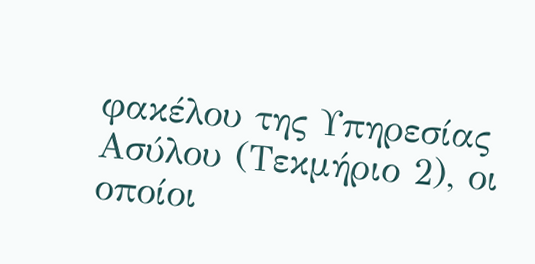φακέλου της Υπηρεσίας Ασύλου (Τεκμήριο 2), οι οποίοι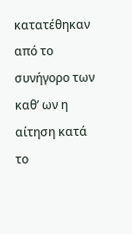κατατέθηκαν από το συνήγορο των καθ’ ων η αίτηση κατά το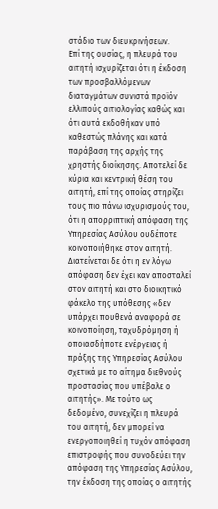στάδιο των διευκρινήσεων.
Επί της ουσίας, η πλευρά του αιτητή ισχυρίζεται ότι η έκδοση των προσβαλλόμενων διαταγμάτων συνιστά προϊόν ελλιπούς αιτιολογίας καθώς και ότι αυτά εκδοθήκαν υπό καθεστώς πλάνης και κατά παράβαση της αρχής της χρηστής διοίκησης. Αποτελεί δε κύρια και κεντρική θέση του αιτητή, επί της οποίας στηρίζει τους πιο πάνω ισχυρισμούς του, ότι η απορριπτική απόφαση της Υπηρεσίας Ασύλου ουδέποτε κοινοποιήθηκε στον αιτητή. Διατείνεται δε ότι η εν λόγω απόφαση δεν έχει καν αποσταλεί στον αιτητή και στο διοικητικό φάκελο της υπόθεσης «δεν υπάρχει πουθενά αναφορά σε κοινοποίηση, ταχυδρόμηση ή οποιασδήποτε ενέργειας ή πράξης της Υπηρεσίας Ασύλου σχετικά με το αίτημα διεθνούς προστασίας που υπέβαλε ο αιτητής». Με τούτο ως δεδομένο, συνεχίζει η πλευρά του αιτητή, δεν μπορεί να ενεργοποιηθεί η τυχόν απόφαση επιστροφής που συνοδεύει την απόφαση της Υπηρεσίας Ασύλου, την έκδοση της οποίας ο αιτητής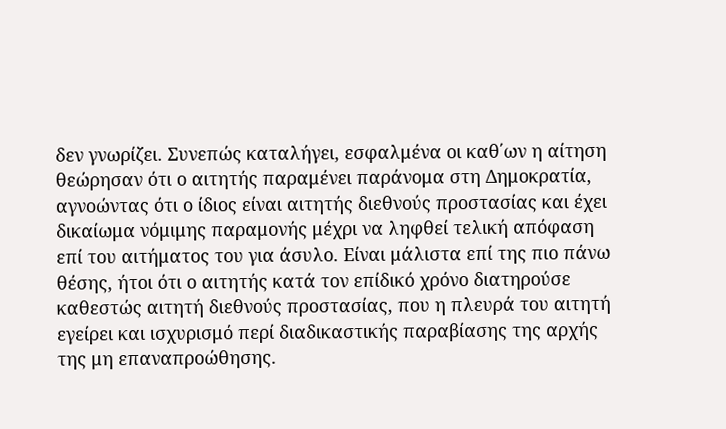δεν γνωρίζει. Συνεπώς καταλήγει, εσφαλμένα οι καθ΄ων η αίτηση θεώρησαν ότι ο αιτητής παραμένει παράνομα στη Δημοκρατία, αγνοώντας ότι ο ίδιος είναι αιτητής διεθνούς προστασίας και έχει δικαίωμα νόμιμης παραμονής μέχρι να ληφθεί τελική απόφαση επί του αιτήματος του για άσυλο. Είναι μάλιστα επί της πιο πάνω θέσης, ήτοι ότι ο αιτητής κατά τον επίδικό χρόνο διατηρούσε καθεστώς αιτητή διεθνούς προστασίας, που η πλευρά του αιτητή εγείρει και ισχυρισμό περί διαδικαστικής παραβίασης της αρχής της μη επαναπροώθησης.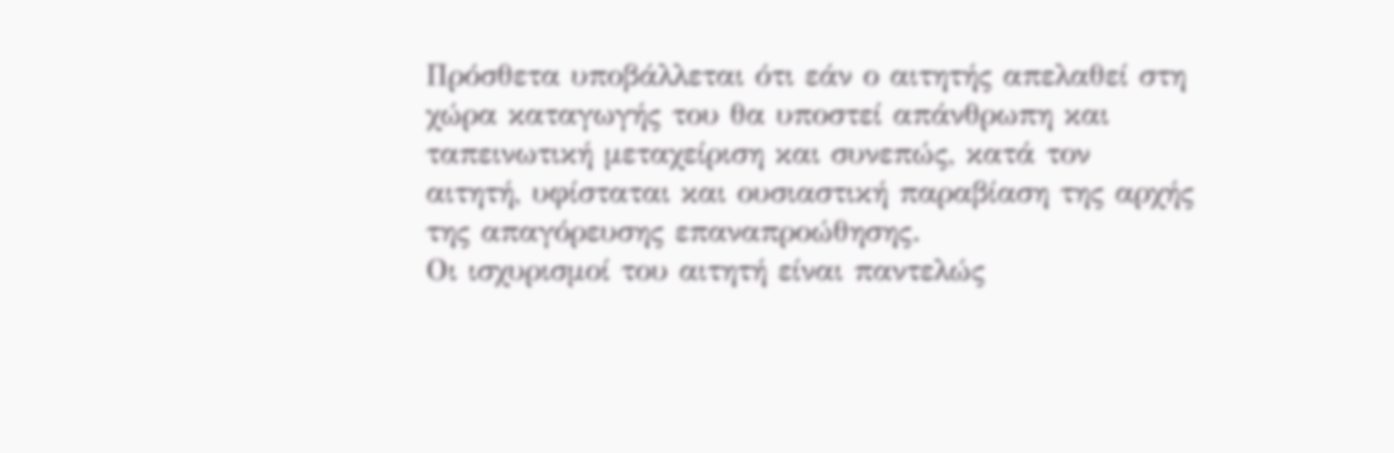Πρόσθετα υποβάλλεται ότι εάν ο αιτητής απελαθεί στη χώρα καταγωγής του θα υποστεί απάνθρωπη και ταπεινωτική μεταχείριση και συνεπώς, κατά τον αιτητή, υφίσταται και ουσιαστική παραβίαση της αρχής της απαγόρευσης επαναπροώθησης.
Οι ισχυρισμοί του αιτητή είναι παντελώς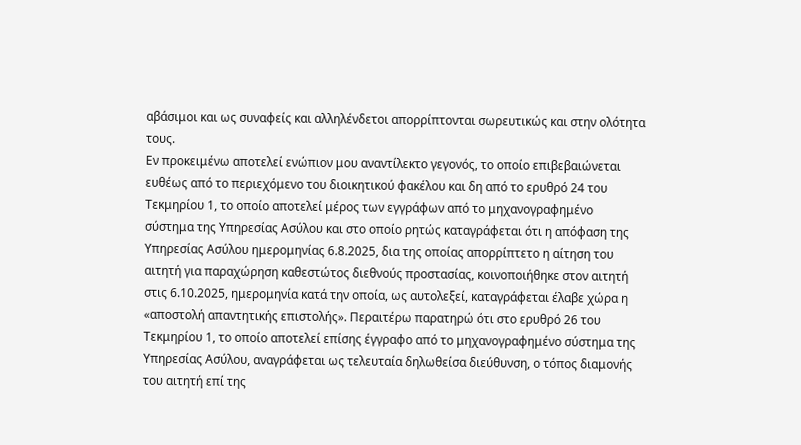αβάσιμοι και ως συναφείς και αλληλένδετοι απορρίπτονται σωρευτικώς και στην ολότητα τους.
Εν προκειμένω αποτελεί ενώπιον μου αναντίλεκτο γεγονός, το οποίο επιβεβαιώνεται ευθέως από το περιεχόμενο του διοικητικού φακέλου και δη από το ερυθρό 24 του Τεκμηρίου 1, το οποίο αποτελεί μέρος των εγγράφων από το μηχανογραφημένο σύστημα της Υπηρεσίας Ασύλου και στο οποίο ρητώς καταγράφεται ότι η απόφαση της Υπηρεσίας Ασύλου ημερομηνίας 6.8.2025, δια της οποίας απορρίπτετο η αίτηση του αιτητή για παραχώρηση καθεστώτος διεθνούς προστασίας, κοινοποιήθηκε στον αιτητή στις 6.10.2025, ημερομηνία κατά την οποία, ως αυτολεξεί, καταγράφεται έλαβε χώρα η «αποστολή απαντητικής επιστολής». Περαιτέρω παρατηρώ ότι στο ερυθρό 26 του Τεκμηρίου 1, το οποίο αποτελεί επίσης έγγραφο από το μηχανογραφημένο σύστημα της Υπηρεσίας Ασύλου, αναγράφεται ως τελευταία δηλωθείσα διεύθυνση, ο τόπος διαμονής του αιτητή επί της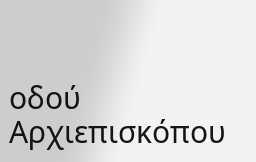οδού Αρχιεπισκόπου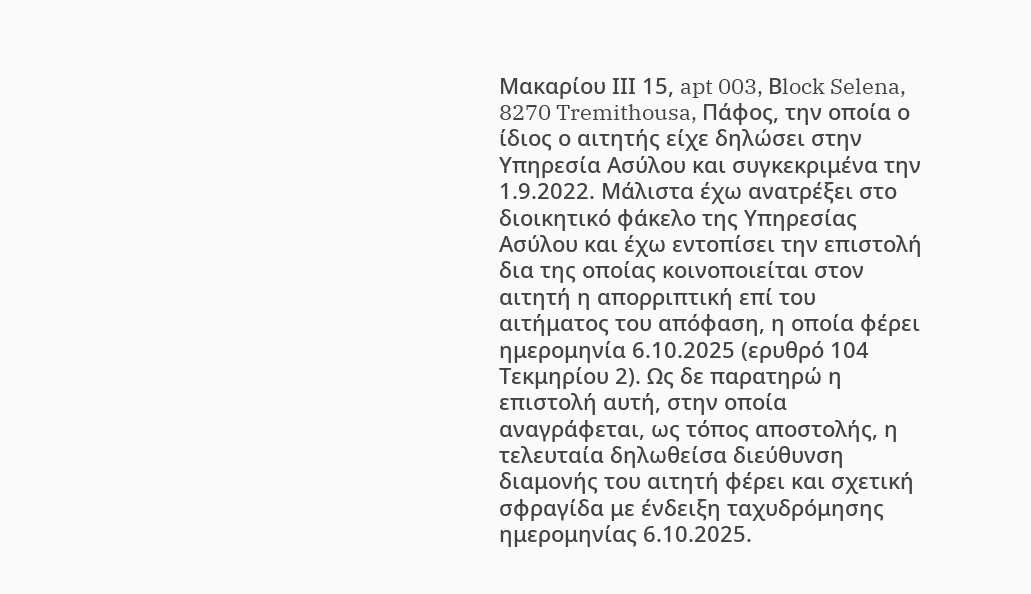Μακαρίου ΙΙΙ 15, apt 003, Βlock Selena, 8270 Tremithousa, Πάφος, την οποία ο ίδιος ο αιτητής είχε δηλώσει στην Υπηρεσία Ασύλου και συγκεκριμένα την 1.9.2022. Μάλιστα έχω ανατρέξει στο διοικητικό φάκελο της Υπηρεσίας Ασύλου και έχω εντοπίσει την επιστολή δια της οποίας κοινοποιείται στον αιτητή η απορριπτική επί του αιτήματος του απόφαση, η οποία φέρει ημερομηνία 6.10.2025 (ερυθρό 104 Τεκμηρίου 2). Ως δε παρατηρώ η επιστολή αυτή, στην οποία αναγράφεται, ως τόπος αποστολής, η τελευταία δηλωθείσα διεύθυνση διαμονής του αιτητή φέρει και σχετική σφραγίδα με ένδειξη ταχυδρόμησης ημερομηνίας 6.10.2025.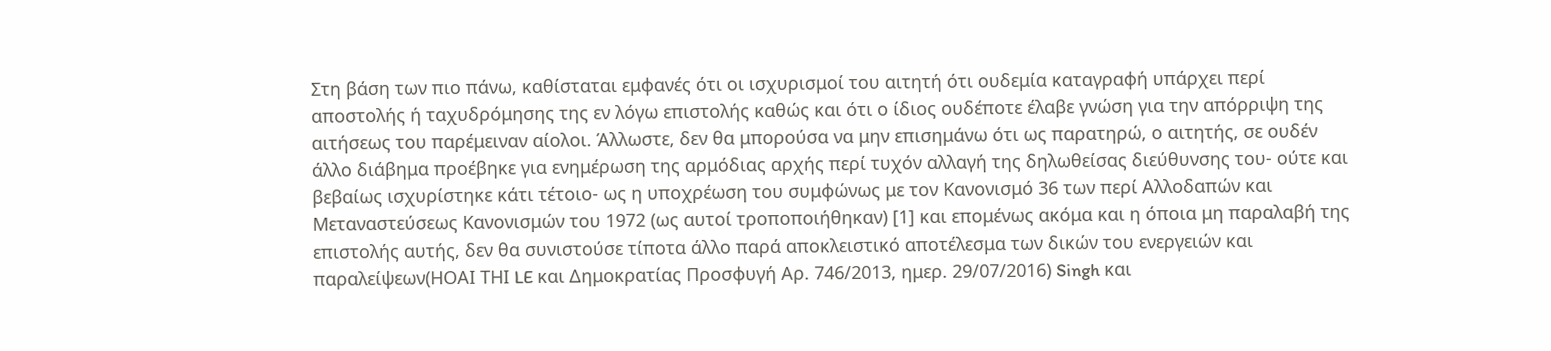Στη βάση των πιο πάνω, καθίσταται εμφανές ότι οι ισχυρισμοί του αιτητή ότι ουδεμία καταγραφή υπάρχει περί αποστολής ή ταχυδρόμησης της εν λόγω επιστολής καθώς και ότι ο ίδιος ουδέποτε έλαβε γνώση για την απόρριψη της αιτήσεως του παρέμειναν αίολοι. Άλλωστε, δεν θα μπορούσα να μην επισημάνω ότι ως παρατηρώ, ο αιτητής, σε ουδέν άλλο διάβημα προέβηκε για ενημέρωση της αρμόδιας αρχής περί τυχόν αλλαγή της δηλωθείσας διεύθυνσης του- ούτε και βεβαίως ισχυρίστηκε κάτι τέτοιο- ως η υποχρέωση του συμφώνως με τον Κανονισμό 36 των περί Αλλοδαπών και Μεταναστεύσεως Κανονισμών του 1972 (ως αυτοί τροποποιήθηκαν) [1] και επομένως ακόμα και η όποια μη παραλαβή της επιστολής αυτής, δεν θα συνιστούσε τίποτα άλλο παρά αποκλειστικό αποτέλεσμα των δικών του ενεργειών και παραλείψεων(ΗΟΑΙ ΤΗΙ LE και Δημοκρατίας Προσφυγή Αρ. 746/2013, ημερ. 29/07/2016) Singh και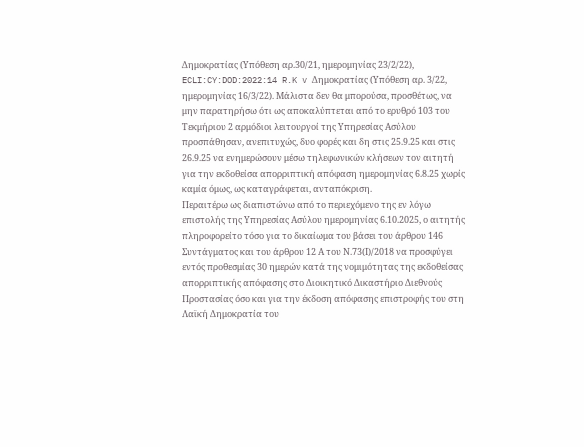Δημοκρατίας (Υπόθεση αρ.30/21, ημερομηνίας 23/2/22), ECLI:CY:DOD:2022:14 R.K v Δημοκρατίας (Υπόθεση αρ. 3/22, ημερομηνίας 16/3/22). Μάλιστα δεν θα μπορούσα, προσθέτως, να μην παρατηρήσω ότι ως αποκαλύπτεται από το ερυθρό 103 του Τεκμήριου 2 αρμόδιοι λειτουργοί της Υπηρεσίας Ασύλου προσπάθησαν, ανεπιτυχώς, δυο φορές και δη στις 25.9.25 και στις 26.9.25 να ενημερώσουν μέσω τηλεφωνικών κλήσεων τον αιτητή για την εκδοθείσα απορριπτική απόφαση ημερομηνίας 6.8.25 χωρίς καμία όμως, ως καταγράφεται, ανταπόκριση.
Περαιτέρω ως διαπιστώνω από το περιεχόμενο της εν λόγω επιστολής της Υπηρεσίας Ασύλου ημερομηνίας 6.10.2025, ο αιτητής πληροφορείτο τόσο για το δικαίωμα του βάσει του άρθρου 146 Συντάγματος και του άρθρου 12 Α του Ν.73(Ι)/2018 να προσφύγει εντός προθεσμίας 30 ημερών κατά της νομιμότητας της εκδοθείσας απορριπτικής απόφασης στο Διοικητικό Δικαστήριο Διεθνούς Προστασίας όσο και για την έκδοση απόφασης επιστροφής του στη Λαϊκή Δημοκρατία του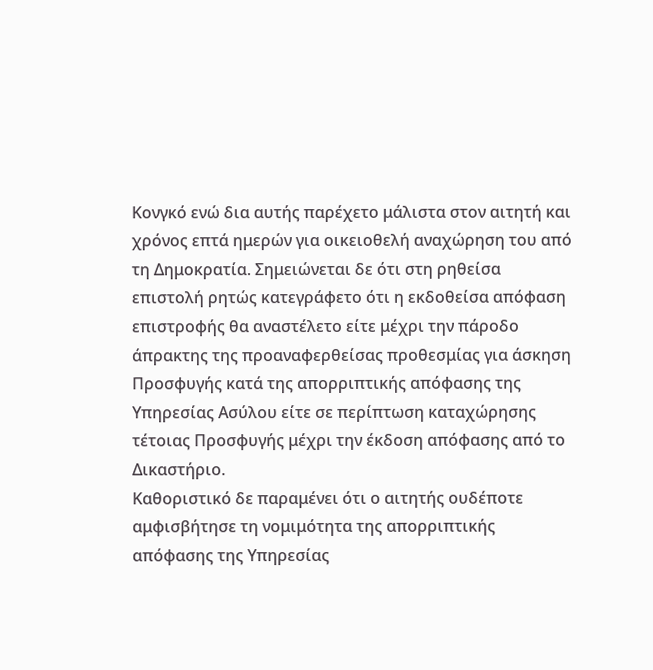Κονγκό ενώ δια αυτής παρέχετο μάλιστα στον αιτητή και χρόνος επτά ημερών για οικειοθελή αναχώρηση του από τη Δημοκρατία. Σημειώνεται δε ότι στη ρηθείσα επιστολή ρητώς κατεγράφετο ότι η εκδοθείσα απόφαση επιστροφής θα αναστέλετο είτε μέχρι την πάροδο άπρακτης της προαναφερθείσας προθεσμίας για άσκηση Προσφυγής κατά της απορριπτικής απόφασης της Υπηρεσίας Ασύλου είτε σε περίπτωση καταχώρησης τέτοιας Προσφυγής μέχρι την έκδοση απόφασης από το Δικαστήριο.
Καθοριστικό δε παραμένει ότι ο αιτητής ουδέποτε αμφισβήτησε τη νομιμότητα της απορριπτικής απόφασης της Υπηρεσίας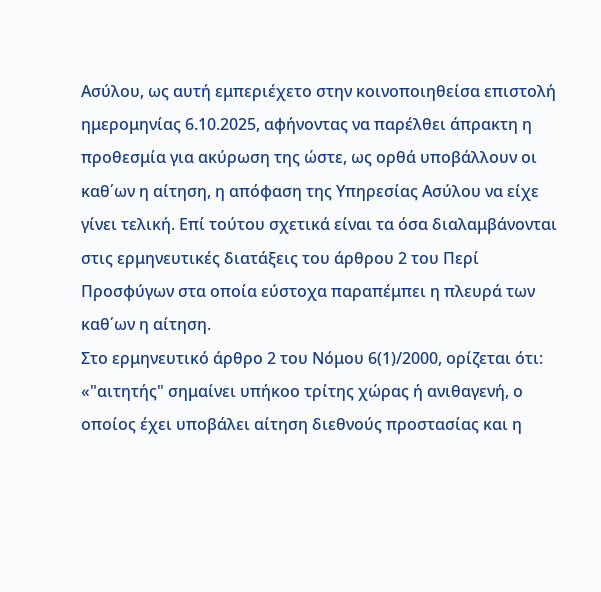Ασύλου, ως αυτή εμπεριέχετο στην κοινοποιηθείσα επιστολή ημερομηνίας 6.10.2025, αφήνοντας να παρέλθει άπρακτη η προθεσμία για ακύρωση της ώστε, ως ορθά υποβάλλουν οι καθ΄ων η αίτηση, η απόφαση της Υπηρεσίας Ασύλου να είχε γίνει τελική. Επί τούτου σχετικά είναι τα όσα διαλαμβάνονται στις ερμηνευτικές διατάξεις του άρθρου 2 του Περί Προσφύγων στα οποία εύστοχα παραπέμπει η πλευρά των καθ΄ων η αίτηση.
Στο ερμηνευτικό άρθρο 2 του Νόμου 6(1)/2000, ορίζεται ότι:
«"αιτητής" σημαίνει υπήκοο τρίτης χώρας ή ανιθαγενή, ο οποίος έχει υποβάλει αίτηση διεθνούς προστασίας και η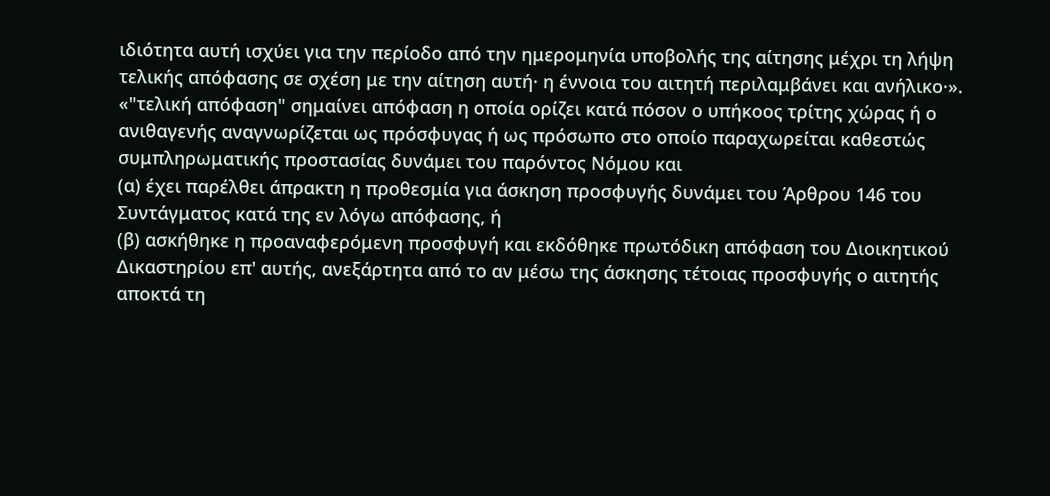ιδιότητα αυτή ισχύει για την περίοδο από την ημερομηνία υποβολής της αίτησης μέχρι τη λήψη τελικής απόφασης σε σχέση με την αίτηση αυτή· η έννοια του αιτητή περιλαμβάνει και ανήλικο·».
«"τελική απόφαση" σημαίνει απόφαση η οποία ορίζει κατά πόσον ο υπήκοος τρίτης χώρας ή ο ανιθαγενής αναγνωρίζεται ως πρόσφυγας ή ως πρόσωπο στο οποίο παραχωρείται καθεστώς συμπληρωματικής προστασίας δυνάμει του παρόντος Νόμου και
(α) έχει παρέλθει άπρακτη η προθεσμία για άσκηση προσφυγής δυνάμει του Άρθρου 146 του Συντάγματος κατά της εν λόγω απόφασης, ή
(β) ασκήθηκε η προαναφερόμενη προσφυγή και εκδόθηκε πρωτόδικη απόφαση του Διοικητικού Δικαστηρίου επ' αυτής, ανεξάρτητα από το αν μέσω της άσκησης τέτοιας προσφυγής ο αιτητής αποκτά τη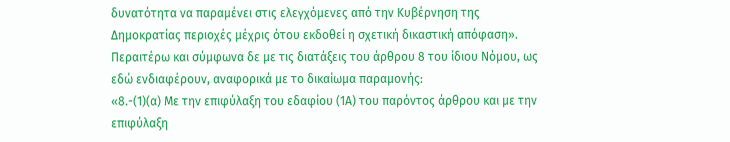δυνατότητα να παραμένει στις ελεγχόμενες από την Κυβέρνηση της Δημοκρατίας περιοχές μέχρις ότου εκδοθεί η σχετική δικαστική απόφαση».
Περαιτέρω και σύμφωνα δε με τις διατάξεις του άρθρου 8 του ίδιου Νόμου, ως εδώ ενδιαφέρουν, αναφορικά με το δικαίωμα παραμονής:
«8.-(1)(α) Με την επιφύλαξη του εδαφίου (1Α) του παρόντος άρθρου και με την επιφύλαξη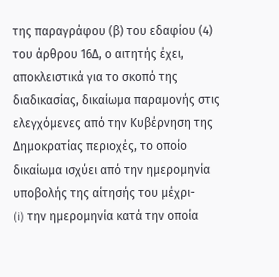της παραγράφου (β) του εδαφίου (4) του άρθρου 16Δ, ο αιτητής έχει, αποκλειστικά για το σκοπό της διαδικασίας, δικαίωμα παραμονής στις ελεγχόμενες από την Κυβέρνηση της Δημοκρατίας περιοχές, το οποίο δικαίωμα ισχύει από την ημερομηνία υποβολής της αίτησής του μέχρι-
(i) την ημερομηνία κατά την οποία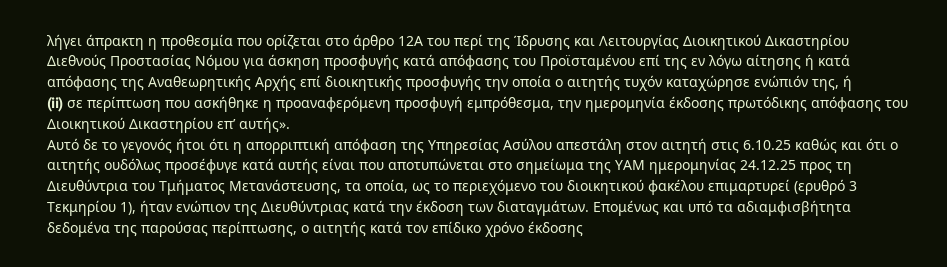λήγει άπρακτη η προθεσμία που ορίζεται στο άρθρο 12Α του περί της Ίδρυσης και Λειτουργίας Διοικητικού Δικαστηρίου Διεθνούς Προστασίας Νόμου για άσκηση προσφυγής κατά απόφασης του Προϊσταμένου επί της εν λόγω αίτησης ή κατά απόφασης της Αναθεωρητικής Αρχής επί διοικητικής προσφυγής την οποία ο αιτητής τυχόν καταχώρησε ενώπιόν της, ή
(ii) σε περίπτωση που ασκήθηκε η προαναφερόμενη προσφυγή εμπρόθεσμα, την ημερομηνία έκδοσης πρωτόδικης απόφασης του Διοικητικού Δικαστηρίου επ’ αυτής».
Αυτό δε το γεγονός ήτοι ότι η απορριπτική απόφαση της Υπηρεσίας Ασύλου απεστάλη στον αιτητή στις 6.10.25 καθώς και ότι ο αιτητής ουδόλως προσέφυγε κατά αυτής είναι που αποτυπώνεται στο σημείωμα της ΥΑΜ ημερομηνίας 24.12.25 προς τη Διευθύντρια του Τμήματος Μετανάστευσης, τα οποία, ως το περιεχόμενο του διοικητικού φακέλου επιμαρτυρεί (ερυθρό 3 Τεκμηρίου 1), ήταν ενώπιον της Διευθύντριας κατά την έκδοση των διαταγμάτων. Επομένως και υπό τα αδιαμφισβήτητα δεδομένα της παρούσας περίπτωσης, ο αιτητής κατά τον επίδικο χρόνο έκδοσης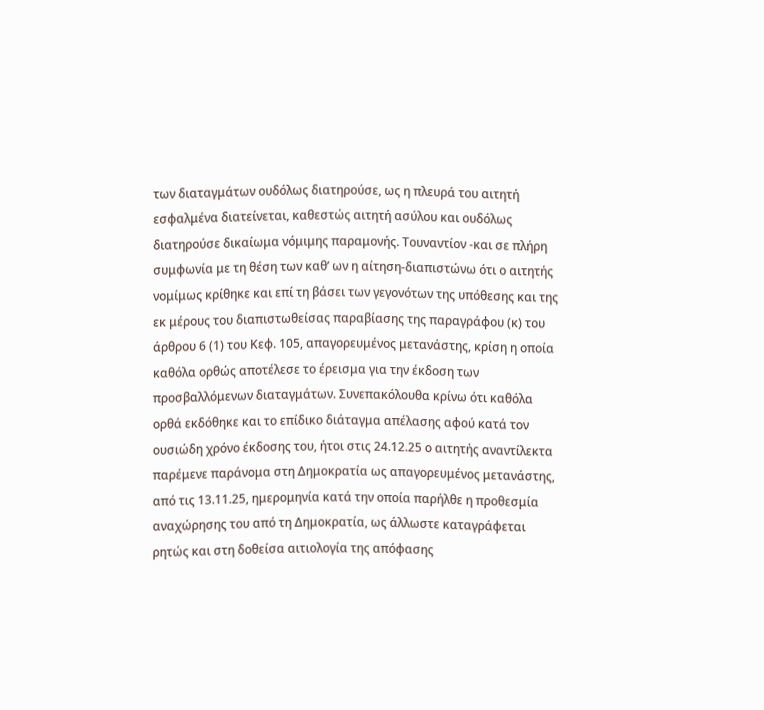των διαταγμάτων ουδόλως διατηρούσε, ως η πλευρά του αιτητή εσφαλμένα διατείνεται, καθεστώς αιτητή ασύλου και ουδόλως διατηρούσε δικαίωμα νόμιμης παραμονής. Τουναντίον -και σε πλήρη συμφωνία με τη θέση των καθ’ ων η αίτηση-διαπιστώνω ότι ο αιτητής νομίμως κρίθηκε και επί τη βάσει των γεγονότων της υπόθεσης και της εκ μέρους του διαπιστωθείσας παραβίασης της παραγράφου (κ) του άρθρου 6 (1) του Κεφ. 105, απαγορευμένος μετανάστης, κρίση η οποία καθόλα ορθώς αποτέλεσε το έρεισμα για την έκδοση των προσβαλλόμενων διαταγμάτων. Συνεπακόλουθα κρίνω ότι καθόλα ορθά εκδόθηκε και το επίδικο διάταγμα απέλασης αφού κατά τον ουσιώδη χρόνο έκδοσης του, ήτοι στις 24.12.25 ο αιτητής αναντίλεκτα παρέμενε παράνομα στη Δημοκρατία ως απαγορευμένος μετανάστης, από τις 13.11.25, ημερομηνία κατά την οποία παρήλθε η προθεσμία αναχώρησης του από τη Δημοκρατία, ως άλλωστε καταγράφεται ρητώς και στη δοθείσα αιτιολογία της απόφασης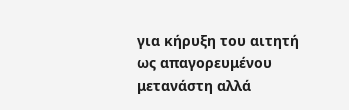για κήρυξη του αιτητή ως απαγορευμένου μετανάστη αλλά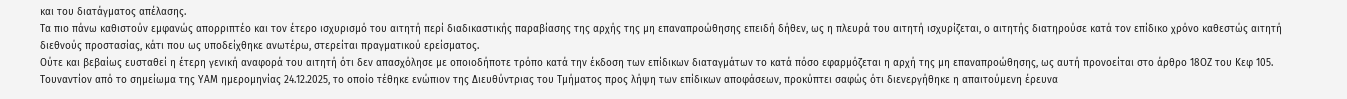και του διατάγματος απέλασης.
Τα πιο πάνω καθιστούν εμφανώς απορριπτέο και τον έτερο ισχυρισμό του αιτητή περί διαδικαστικής παραβίασης της αρχής της μη επαναπροώθησης επειδή δήθεν, ως η πλευρά του αιτητή ισχυρίζεται, ο αιτητής διατηρούσε κατά τον επίδικο χρόνο καθεστώς αιτητή διεθνούς προστασίας, κάτι που ως υποδείχθηκε ανωτέρω, στερείται πραγματικού ερείσματος.
Ούτε και βεβαίως ευσταθεί η έτερη γενική αναφορά του αιτητή ότι δεν απασχόλησε με οποιοδήποτε τρόπο κατά την έκδοση των επίδικων διαταγμάτων το κατά πόσο εφαρμόζεται η αρχή της μη επαναπροώθησης, ως αυτή προνοείται στο άρθρο 18ΟΖ του Κεφ 105. Τουναντίον από το σημείωμα της ΥΑΜ ημερομηνίας 24.12.2025, το οποίο τέθηκε ενώπιον της Διευθύντριας του Τμήματος προς λήψη των επίδικων αποφάσεων, προκύπτει σαφώς ότι διενεργήθηκε η απαιτούμενη έρευνα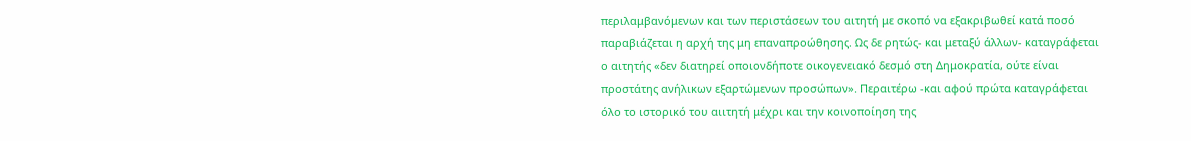περιλαμβανόμενων και των περιστάσεων του αιτητή με σκοπό να εξακριβωθεί κατά ποσό παραβιάζεται η αρχή της μη επαναπροώθησης. Ως δε ρητώς- και μεταξύ άλλων- καταγράφεται ο αιτητής «δεν διατηρεί οποιονδήποτε οικογενειακό δεσμό στη Δημοκρατία, ούτε είναι προστάτης ανήλικων εξαρτώμενων προσώπων». Περαιτέρω -και αφού πρώτα καταγράφεται όλο το ιστορικό του αιιτητή μέχρι και την κοινοποίηση της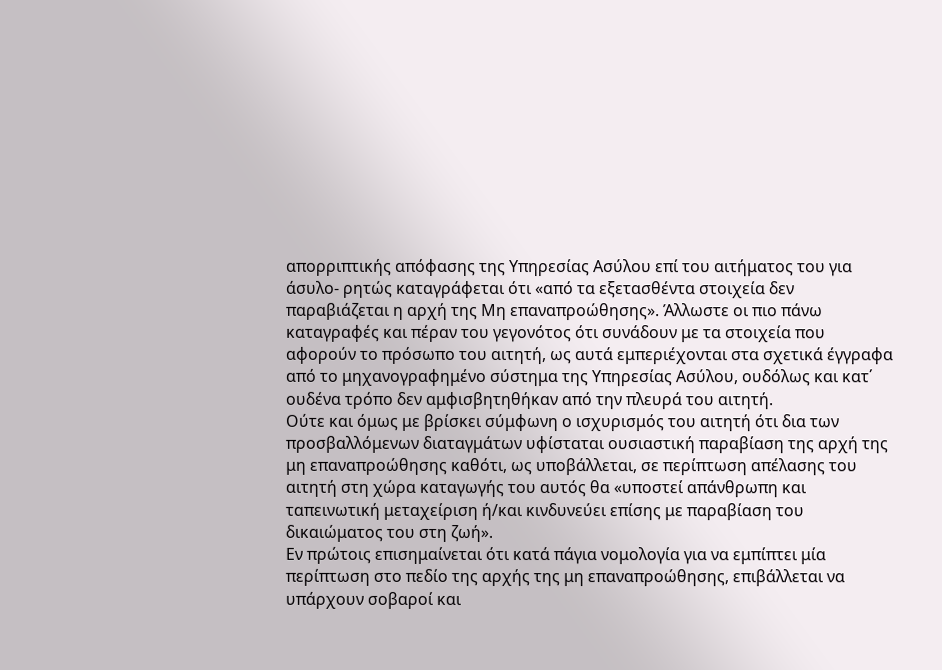απορριπτικής απόφασης της Υπηρεσίας Ασύλου επί του αιτήματος του για άσυλο- ρητώς καταγράφεται ότι «από τα εξετασθέντα στοιχεία δεν παραβιάζεται η αρχή της Μη επαναπροώθησης». Άλλωστε οι πιο πάνω καταγραφές και πέραν του γεγονότος ότι συνάδουν με τα στοιχεία που αφορούν το πρόσωπο του αιτητή, ως αυτά εμπεριέχονται στα σχετικά έγγραφα από το μηχανογραφημένο σύστημα της Υπηρεσίας Ασύλου, ουδόλως και κατ΄ ουδένα τρόπο δεν αμφισβητηθήκαν από την πλευρά του αιτητή.
Ούτε και όμως με βρίσκει σύμφωνη ο ισχυρισμός του αιτητή ότι δια των προσβαλλόμενων διαταγμάτων υφίσταται ουσιαστική παραβίαση της αρχή της μη επαναπροώθησης καθότι, ως υποβάλλεται, σε περίπτωση απέλασης του αιτητή στη χώρα καταγωγής του αυτός θα «υποστεί απάνθρωπη και ταπεινωτική μεταχείριση ή/και κινδυνεύει επίσης με παραβίαση του δικαιώματος του στη ζωή».
Εν πρώτοις επισημαίνεται ότι κατά πάγια νομολογία για να εμπίπτει μία περίπτωση στο πεδίο της αρχής της μη επαναπροώθησης, επιβάλλεται να υπάρχουν σοβαροί και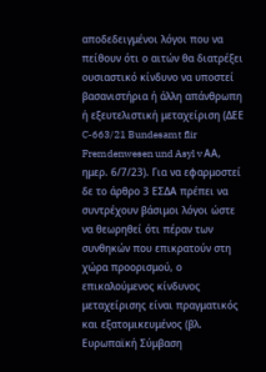αποδεδειγμένοι λόγοι που να πείθουν ότι ο αιτών θα διατρέξει ουσιαστικό κίνδυνο να υποστεί βασανιστήρια ή άλλη απάνθρωπη ή εξευτελιστική μεταχείριση (ΔΕΕ C-663/21 Bundesamt flir Fremdenwesen und Asyl v ΑΑ, ημερ. 6/7/23). Για να εφαρμοστεί δε το άρθρο 3 ΕΣΔΑ πρέπει να συντρέχουν βάσιμοι λόγοι ώστε να θεωρηθεί ότι πέραν των συνθηκών που επικρατούν στη χώρα προορισμού, ο επικαλούμενος κίνδυνος μεταχείρισης είναι πραγματικός και εξατομικευμένος (βλ. Ευρωπαϊκή Σύμβαση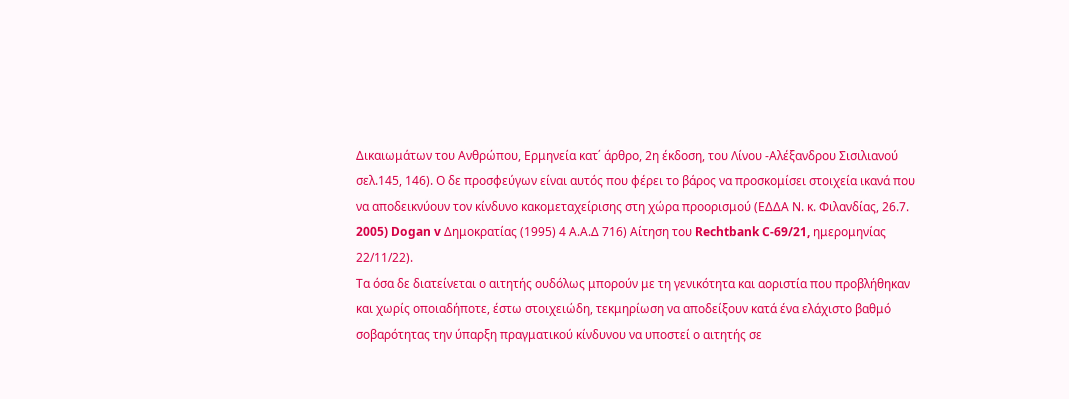Δικαιωμάτων του Ανθρώπου, Ερμηνεία κατ΄ άρθρο, 2η έκδοση, του Λίνου -Αλέξανδρου Σισιλιανού σελ.145, 146). Ο δε προσφεύγων είναι αυτός που φέρει το βάρος να προσκομίσει στοιχεία ικανά που να αποδεικνύουν τον κίνδυνο κακομεταχείρισης στη χώρα προορισμού (ΕΔΔΑ Ν. κ. Φιλανδίας, 26.7. 2005) Dogan v Δημοκρατίας (1995) 4 Α.Α.Δ 716) Αίτηση του Rechtbank C-69/21, ημερομηνίας 22/11/22).
Τα όσα δε διατείνεται ο αιτητής ουδόλως μπορούν με τη γενικότητα και αοριστία που προβλήθηκαν και χωρίς οποιαδήποτε, έστω στοιχειώδη, τεκμηρίωση να αποδείξουν κατά ένα ελάχιστο βαθμό σοβαρότητας την ύπαρξη πραγματικού κίνδυνου να υποστεί ο αιτητής σε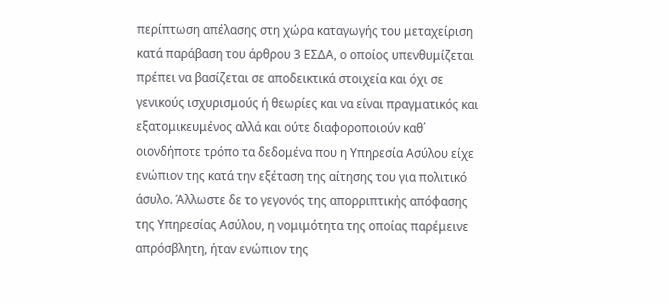περίπτωση απέλασης στη χώρα καταγωγής του μεταχείριση κατά παράβαση του άρθρου 3 ΕΣΔΑ, ο οποίος υπενθυμίζεται πρέπει να βασίζεται σε αποδεικτικά στοιχεία και όχι σε γενικούς ισχυρισμούς ή θεωρίες και να είναι πραγματικός και εξατομικευμένος αλλά και ούτε διαφοροποιούν καθ΄ οιονδήποτε τρόπο τα δεδομένα που η Υπηρεσία Ασύλου είχε ενώπιον της κατά την εξέταση της αίτησης του για πολιτικό άσυλο. Άλλωστε δε το γεγονός της απορριπτικής απόφασης της Υπηρεσίας Ασύλου, η νομιμότητα της οποίας παρέμεινε απρόσβλητη, ήταν ενώπιον της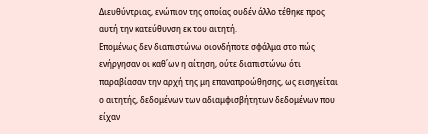Διευθύντριας, ενώπιον της οποίας ουδέν άλλο τέθηκε προς αυτή την κατεύθυνση εκ του αιτητή.
Επομένως δεν διαπιστώνω οιονδήποτε σφάλμα στο πώς ενήργησαν οι καθ΄ων η αίτηση, ούτε διαπιστώνω ότι παραβίασαν την αρχή της μη επαναπροώθησης, ως εισηγείται ο αιτητής, δεδομένων των αδιαμφισβήτητων δεδομένων που είχαν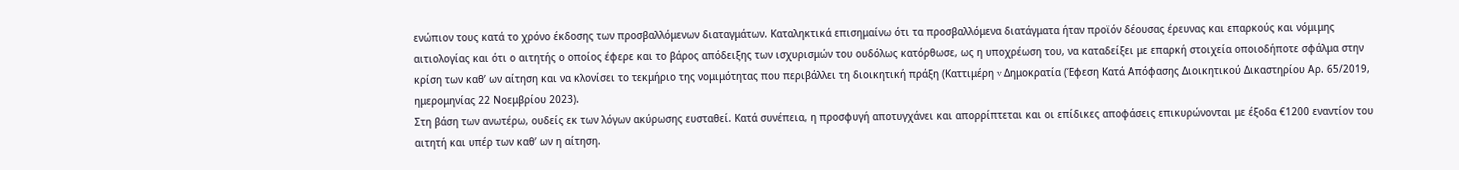ενώπιον τους κατά το χρόνο έκδοσης των προσβαλλόμενων διαταγμάτων. Καταληκτικά επισημαίνω ότι τα προσβαλλόμενα διατάγματα ήταν προϊόν δέουσας έρευνας και επαρκούς και νόμιμης αιτιολογίας και ότι ο αιτητής ο οποίος έφερε και το βάρος απόδειξης των ισχυρισμών του ουδόλως κατόρθωσε, ως η υποχρέωση του, να καταδείξει με επαρκή στοιχεία οποιοδήποτε σφάλμα στην κρίση των καθ’ ων αίτηση και να κλονίσει το τεκμήριο της νομιμότητας που περιβάλλει τη διοικητική πράξη (Καττιμέρη v Δημοκρατία (Έφεση Κατά Απόφασης Διοικητικού Δικαστηρίου Αρ. 65/2019, ημερομηνίας 22 Νοεμβρίου 2023).
Στη βάση των ανωτέρω, ουδείς εκ των λόγων ακύρωσης ευσταθεί. Κατά συνέπεια, η προσφυγή αποτυγχάνει και απορρίπτεται και οι επίδικες αποφάσεις επικυρώνονται με έξοδα €1200 εναντίον του αιτητή και υπέρ των καθ’ ων η αίτηση.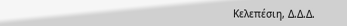Κελεπέσιη, Δ.Δ.Δ.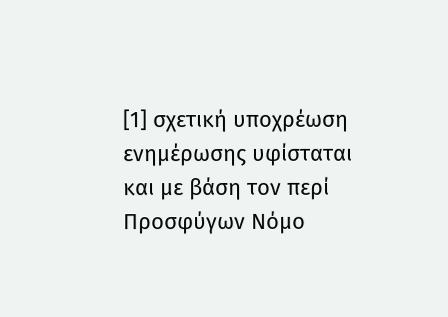[1] σχετική υποχρέωση ενημέρωσης υφίσταται και με βάση τον περί Προσφύγων Νόμο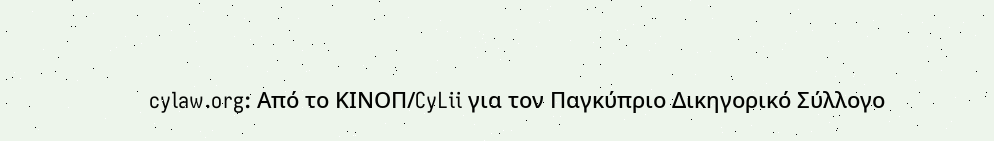cylaw.org: Από το ΚΙΝOΠ/CyLii για τον Παγκύπριο Δικηγορικό Σύλλογο